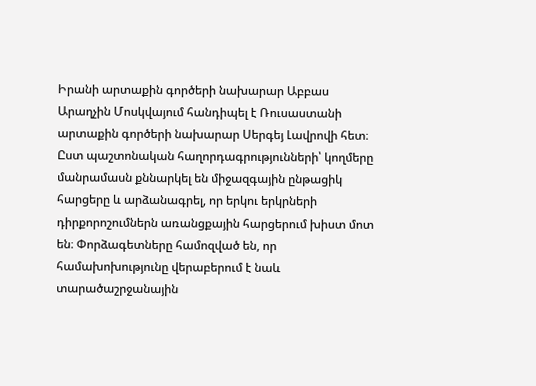Իրանի արտաքին գործերի նախարար Աբբաս Արաղչին Մոսկվայում հանդիպել է Ռուսաստանի արտաքին գործերի նախարար Սերգեյ Լավրովի հետ։
Ըստ պաշտոնական հաղորդագրությունների՝ կողմերը մանրամասն քննարկել են միջազգային ընթացիկ հարցերը և արձանագրել, որ երկու երկրների դիրքորոշումներն առանցքային հարցերում խիստ մոտ են։ Փորձագետները համոզված են, որ համախոխությունը վերաբերում է նաև տարածաշրջանային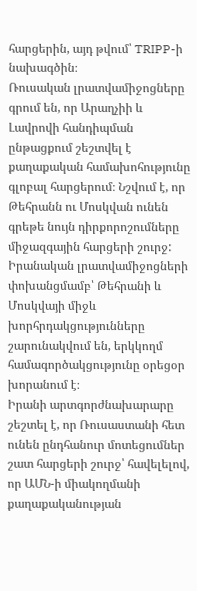հարցերին, այդ թվում՝ TRIPP-ի նախագծին։
Ռուսական լրատվամիջոցները գրում են, որ Արաղչիի և Լավրովի հանդիպման ընթացքում շեշտվել է քաղաքական համախոհությունը գլոբալ հարցերում։ Նշվում է, որ Թեհրանն ու Մոսկվան ունեն գրեթե նույն դիրքորոշումները միջազգային հարցերի շուրջ: Իրանական լրատվամիջոցների փոխանցմամբ՝ Թեհրանի և Մոսկվայի միջև խորհրդակցությունները շարունակվում են, երկկողմ համագործակցությունը օրեցօր խորանում է։
Իրանի արտգորժնախարարը շեշտել է, որ Ռուսաստանի հետ ունեն ընդհանուր մոտեցումներ շատ հարցերի շուրջ՝ հավելելով, որ ԱՄՆ-ի միակողմանի քաղաքականության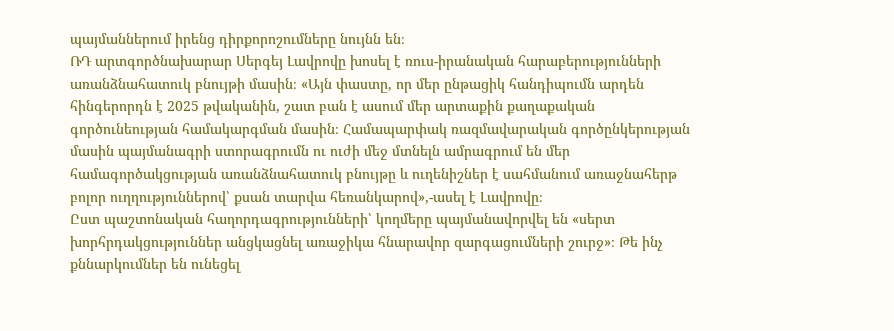պայմաններում իրենց դիրքորոշումները նույնն են։
ՌԴ արտգործնախարար Սերգեյ Լավրովը խոսել է ռուս-իրանական հարաբերությունների առանձնահատուկ բնույթի մասին։ «Այն փաստը, որ մեր ընթացիկ հանդիպումն արդեն հինգերորդն է 2025 թվականին, շատ բան է ասում մեր արտաքին քաղաքական գործունեության համակարգման մասին։ Համապարփակ ռազմավարական գործընկերության մասին պայմանագրի ստորագրումն ու ուժի մեջ մտնելն ամրագրում են մեր համագործակցության առանձնահատուկ բնույթը և ուղենիշներ է սահմանում առաջնահերթ բոլոր ուղղություններով՝ քսան տարվա հեռանկարով»,-ասել է Լավրովը։
Ըստ պաշտոնական հաղորդագրությունների՝ կողմերը պայմանավորվել են «սերտ խորհրդակցություններ անցկացնել առաջիկա հնարավոր զարգացումների շուրջ»։ Թե ինչ քննարկումներ են ունեցել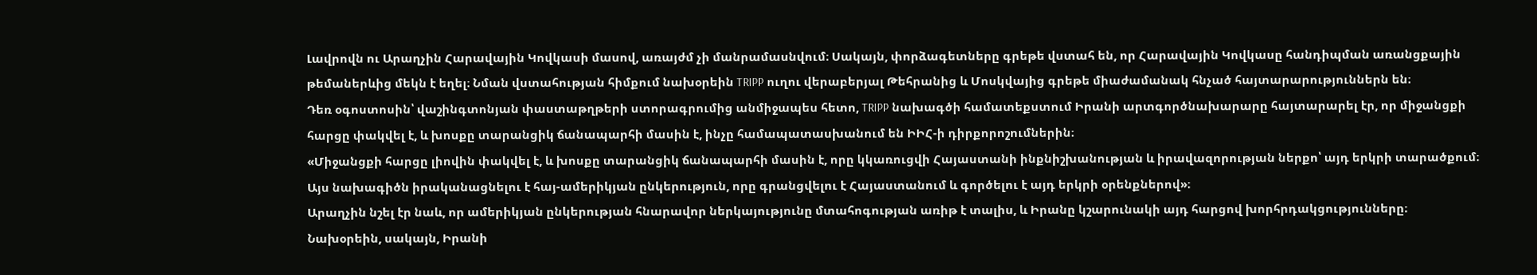Լավրովն ու Արաղչին Հարավային Կովկասի մասով, առայժմ չի մանրամասնվում։ Սակայն, փորձագետները գրեթե վստահ են, որ Հարավային Կովկասը հանդիպման առանցքային թեմաներևից մեկն է եղել։ Նման վստահության հիմքում նախօրեին TRIPP ուղու վերաբերյալ Թեհրանից և Մոսկվայից գրեթե միաժամանակ հնչած հայտարարություններն են։
Դեռ օգոստոսին՝ վաշինգտոնյան փաստաթղթերի ստորագրումից անմիջապես հետո, TRIPP նախագծի համատեքստում Իրանի արտգործնախարարը հայտարարել էր, որ միջանցքի հարցը փակվել է, և խոսքը տարանցիկ ճանապարհի մասին է, ինչը համապատասխանում են ԻԻՀ-ի դիրքորոշումներին։
«Միջանցքի հարցը լիովին փակվել է, և խոսքը տարանցիկ ճանապարհի մասին է, որը կկառուցվի Հայաստանի ինքնիշխանության և իրավազորության ներքո՝ այդ երկրի տարածքում։ Այս նախագիծն իրականացնելու է հայ-ամերիկյան ընկերություն, որը գրանցվելու է Հայաստանում և գործելու է այդ երկրի օրենքներով»։
Արաղչին նշել էր նաև, որ ամերիկյան ընկերության հնարավոր ներկայությունը մտահոգության առիթ է տալիս, և Իրանը կշարունակի այդ հարցով խորհրդակցությունները։
Նախօրեին, սակայն, Իրանի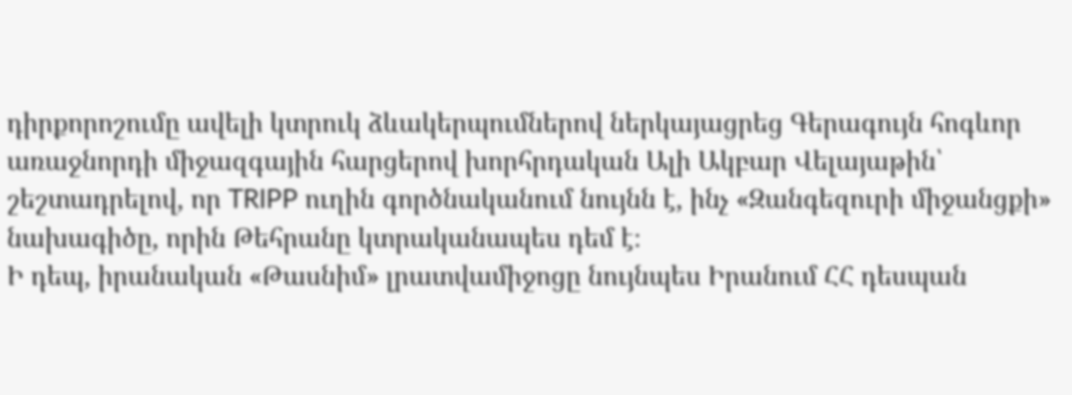դիրքորոշումը ավելի կտրուկ ձևակերպումներով ներկայացրեց Գերագույն հոգևոր առաջնորդի միջազգային հարցերով խորհրդական Ալի Ակբար Վելայաթին՝ շեշտադրելով, որ TRIPP ուղին գործնականում նույնն է, ինչ «Զանգեզուրի միջանցքի» նախագիծը, որին Թեհրանը կտրականապես դեմ է։
Ի դեպ, իրանական «Թասնիմ» լրատվամիջոցը նույնպես Իրանում ՀՀ դեսպան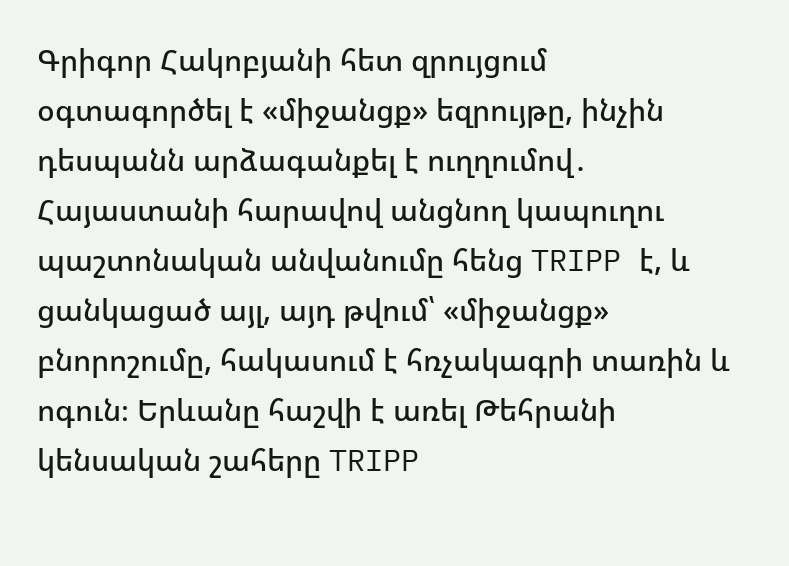Գրիգոր Հակոբյանի հետ զրույցում օգտագործել է «միջանցք» եզրույթը, ինչին դեսպանն արձագանքել է ուղղումով․ Հայաստանի հարավով անցնող կապուղու պաշտոնական անվանումը հենց TRIPP է, և ցանկացած այլ, այդ թվում՝ «միջանցք» բնորոշումը, հակասում է հռչակագրի տառին և ոգուն։ Երևանը հաշվի է առել Թեհրանի կենսական շահերը TRIPP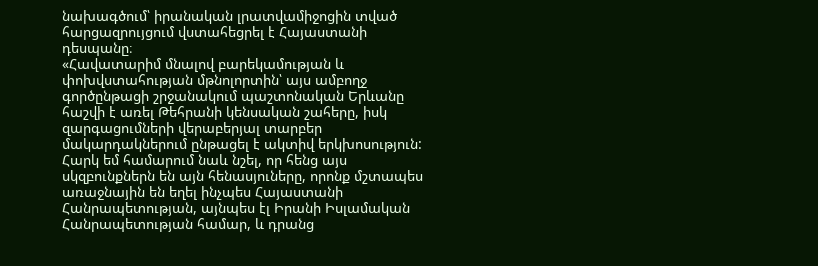նախագծում՝ իրանական լրատվամիջոցին տված հարցազրույցում վստահեցրել է Հայաստանի դեսպանը։
«Հավատարիմ մնալով բարեկամության և փոխվստահության մթնոլորտին՝ այս ամբողջ գործընթացի շրջանակում պաշտոնական Երևանը հաշվի է առել Թեհրանի կենսական շահերը, իսկ զարգացումների վերաբերյալ տարբեր մակարդակներում ընթացել է ակտիվ երկխոսություն: Հարկ եմ համարում նաև նշել, որ հենց այս սկզբունքներն են այն հենասյուները, որոնք մշտապես առաջնային են եղել ինչպես Հայաստանի Հանրապետության, այնպես էլ Իրանի Իսլամական Հանրապետության համար, և դրանց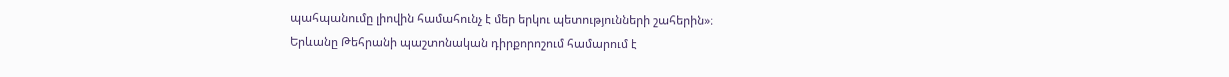պահպանումը լիովին համահունչ է մեր երկու պետությունների շահերին»։
Երևանը Թեհրանի պաշտոնական դիրքորոշում համարում է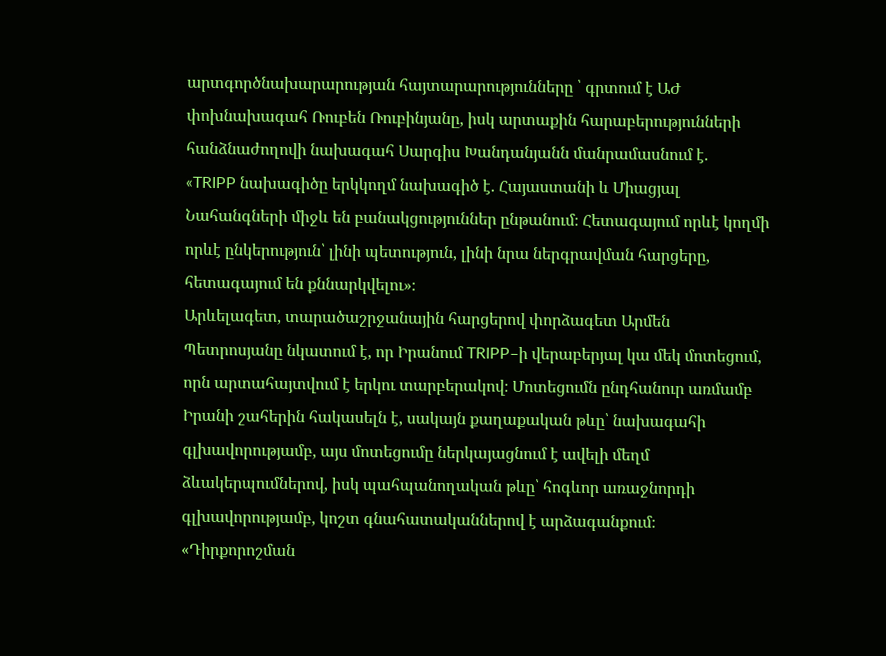արտգործնախարարության հայտարարությունները ՝ գրտում է ԱԺ փոխնախագահ Ռուբեն Ռուբինյանը, իսկ արտաքին հարաբերությունների հանձնաժողովի նախագահ Սարգիս Խանդանյանն մանրամասնում է.
«TRIPP նախագիծը երկկողմ նախագիծ է. Հայաստանի և Միացյալ Նահանգների միջև են բանակցություններ ընթանում։ Հետագայում որևէ կողմի որևէ ընկերություն՝ լինի պետություն, լինի նրա ներգրավման հարցերը, հետագայում են քննարկվելու»։
Արևելագետ, տարածաշրջանային հարցերով փորձագետ Արմեն Պետրոսյանը նկատում է, որ Իրանում TRIPP–ի վերաբերյալ կա մեկ մոտեցում, որն արտահայտվում է երկու տարբերակով։ Մոտեցումն ընդհանուր առմամբ Իրանի շահերին հակասելն է, սակայն քաղաքական թևը՝ նախագահի գլխավորությամբ, այս մոտեցումը ներկայացնում է ավելի մեղմ ձևակերպումներով, իսկ պահպանողական թևը՝ հոգևոր առաջնորդի գլխավորությամբ, կոշտ գնահատականներով է արձագանքում։
«Դիրքորոշման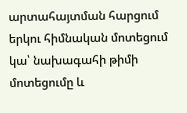արտահայտման հարցում երկու հիմնական մոտեցում կա՝ նախագահի թիմի մոտեցումը և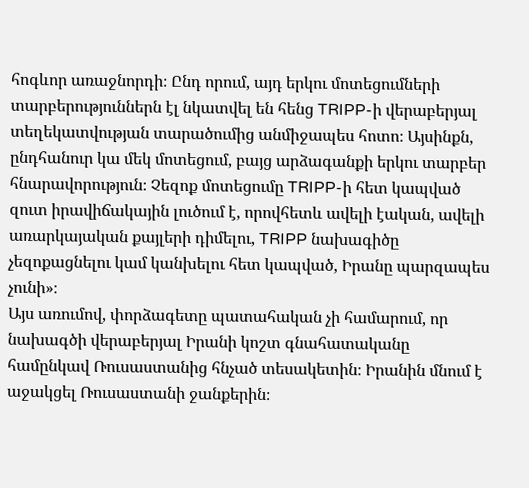հոգևոր առաջնորդի։ Ընդ որում, այդ երկու մոտեցումների տարբերություններն էլ նկատվել են հենց TRIPP-ի վերաբերյալ տեղեկատվության տարածումից անմիջապես հոտո։ Այսինքն, ընդհանուր կա մեկ մոտեցում, բայց արձագանքի երկու տարբեր հնարավորություն։ Չեզոք մոտեցումը TRIPP-ի հետ կապված զուտ իրավիճակային լուծում է, որովհետև ավելի էական, ավելի առարկայական քայլերի դիմելու, TRIPP նախագիծը չեզոքացնելու կամ կանխելու հետ կապված, Իրանը պարզապես չունի»։
Այս առումով, փորձագետը պատահական չի համարում, որ նախագծի վերաբերյալ Իրանի կոշտ գնահատականը համընկավ Ռուսաստանից հնչած տեսակետին։ Իրանին մնում է աջակցել Ռուսաստանի ջանքերին։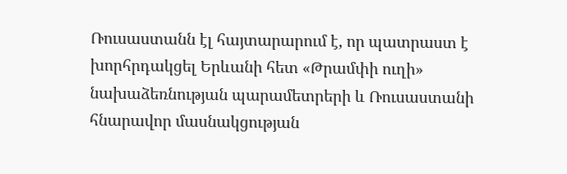Ռուսաստանն էլ հայտարարում է, որ պատրաստ է խորհրդակցել Երևանի հետ «Թրամփի ուղի» նախաձեռնության պարամետրերի և Ռուսաստանի հնարավոր մասնակցության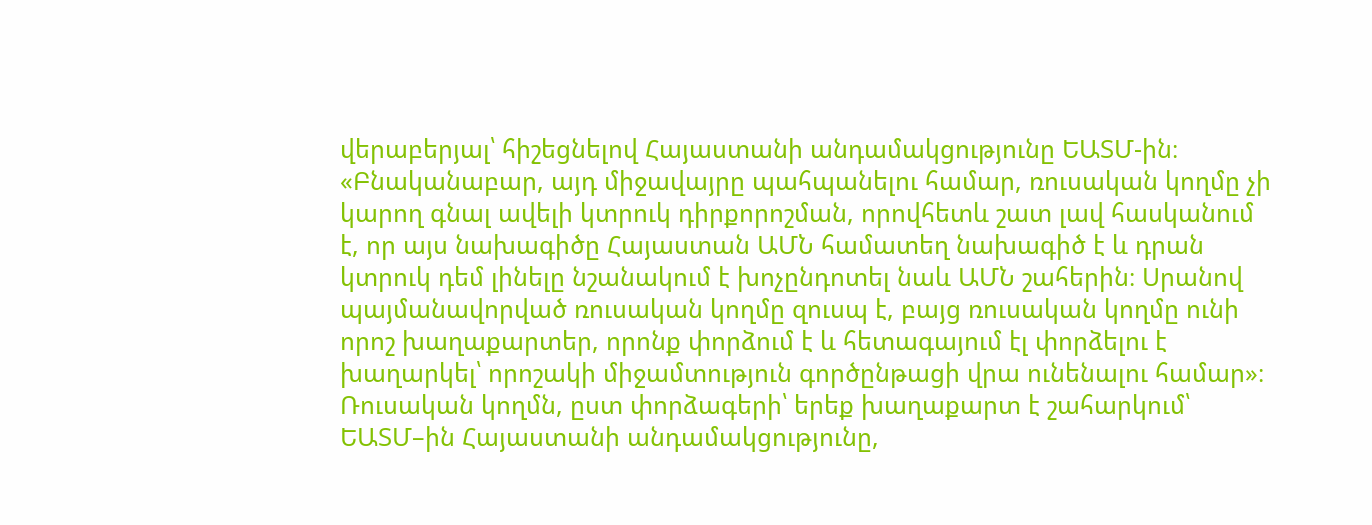վերաբերյալ՝ հիշեցնելով Հայաստանի անդամակցությունը ԵԱՏՄ-ին։
«Բնականաբար, այդ միջավայրը պահպանելու համար, ռուսական կողմը չի կարող գնալ ավելի կտրուկ դիրքորոշման, որովհետև շատ լավ հասկանում է, որ այս նախագիծը Հայաստան ԱՄՆ համատեղ նախագիծ է և դրան կտրուկ դեմ լինելը նշանակում է խոչընդոտել նաև ԱՄՆ շահերին։ Սրանով պայմանավորված ռուսական կողմը զուսպ է, բայց ռուսական կողմը ունի որոշ խաղաքարտեր, որոնք փորձում է և հետագայում էլ փորձելու է խաղարկել՝ որոշակի միջամտություն գործընթացի վրա ունենալու համար»։
Ռուսական կողմն, ըստ փորձագերի՝ երեք խաղաքարտ է շահարկում՝ ԵԱՏՄ–ին Հայաստանի անդամակցությունը,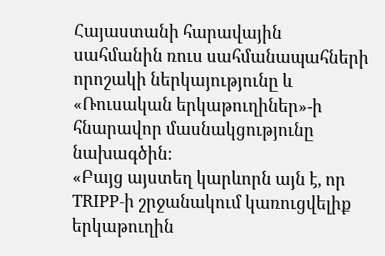Հայաստանի հարավային սահմանին ռուս սահմանապահների որոշակի ներկայությունը և «Ռուսական երկաթուղիներ»-ի հնարավոր մասնակցությունը նախագծին։
«Բայց այստեղ կարևորն այն է, որ TRIPP-ի շրջանակում կառուցվելիք երկաթուղին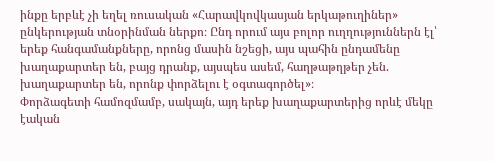ինքը երբևէ չի եղել ռուսական «Հարավկովկասյան երկաթուղիներ» ընկերության տնօրինման ներքո։ Ընդ որում այս բոլոր ուղղություններն էլ՝ երեք հանգամանքները, որոնց մասին նշեցի, այս պահին ընդամենը խաղաքարտեր են, բայց դրանք, այսպես ասեմ, հաղթաթղթեր չեն. խաղաքարտեր են, որոնք փորձելու է օգտագործել»։
Փորձագետի համոզմամբ, սակայն, այդ երեք խաղաքարտերից որևէ մեկը էական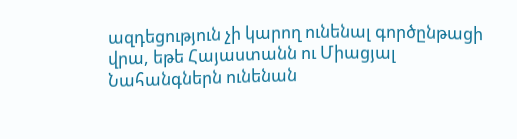ազդեցություն չի կարող ունենալ գործընթացի վրա, եթե Հայաստանն ու Միացյալ Նահանգներն ունենան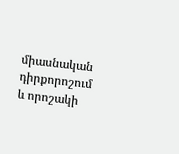միասնական դիրքորոշում և որոշակի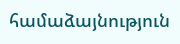համաձայնություն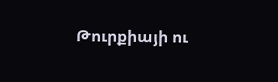Թուրքիայի ու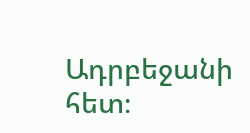Ադրբեջանի հետ։